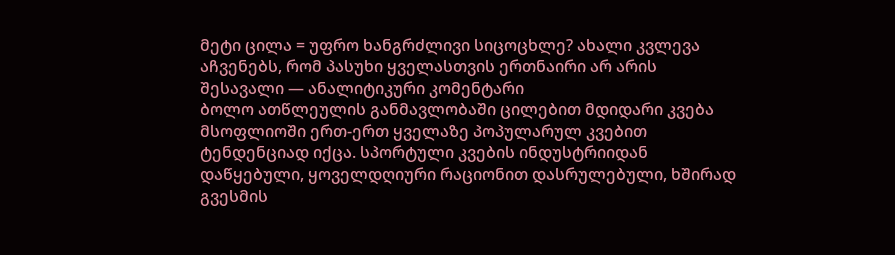მეტი ცილა = უფრო ხანგრძლივი სიცოცხლე? ახალი კვლევა აჩვენებს, რომ პასუხი ყველასთვის ერთნაირი არ არის
შესავალი — ანალიტიკური კომენტარი
ბოლო ათწლეულის განმავლობაში ცილებით მდიდარი კვება მსოფლიოში ერთ-ერთ ყველაზე პოპულარულ კვებით ტენდენციად იქცა. სპორტული კვების ინდუსტრიიდან დაწყებული, ყოველდღიური რაციონით დასრულებული, ხშირად გვესმის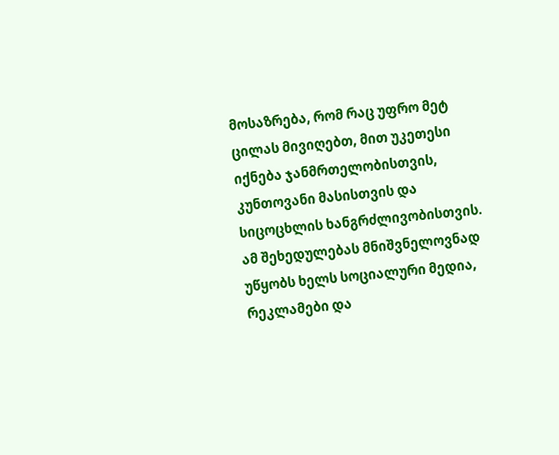მოსაზრება, რომ რაც უფრო მეტ ცილას მივიღებთ, მით უკეთესი იქნება ჯანმრთელობისთვის, კუნთოვანი მასისთვის და სიცოცხლის ხანგრძლივობისთვის. ამ შეხედულებას მნიშვნელოვნად უწყობს ხელს სოციალური მედია, რეკლამები და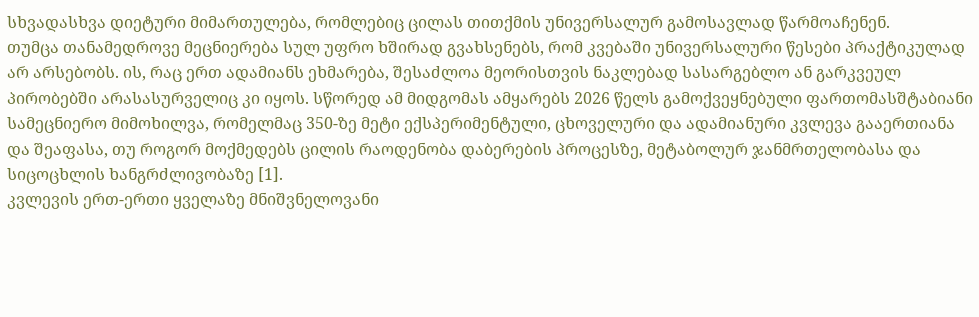სხვადასხვა დიეტური მიმართულება, რომლებიც ცილას თითქმის უნივერსალურ გამოსავლად წარმოაჩენენ.
თუმცა თანამედროვე მეცნიერება სულ უფრო ხშირად გვახსენებს, რომ კვებაში უნივერსალური წესები პრაქტიკულად არ არსებობს. ის, რაც ერთ ადამიანს ეხმარება, შესაძლოა მეორისთვის ნაკლებად სასარგებლო ან გარკვეულ პირობებში არასასურველიც კი იყოს. სწორედ ამ მიდგომას ამყარებს 2026 წელს გამოქვეყნებული ფართომასშტაბიანი სამეცნიერო მიმოხილვა, რომელმაც 350-ზე მეტი ექსპერიმენტული, ცხოველური და ადამიანური კვლევა გააერთიანა და შეაფასა, თუ როგორ მოქმედებს ცილის რაოდენობა დაბერების პროცესზე, მეტაბოლურ ჯანმრთელობასა და სიცოცხლის ხანგრძლივობაზე [1].
კვლევის ერთ-ერთი ყველაზე მნიშვნელოვანი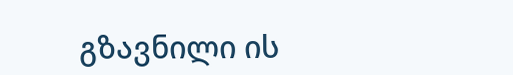გზავნილი ის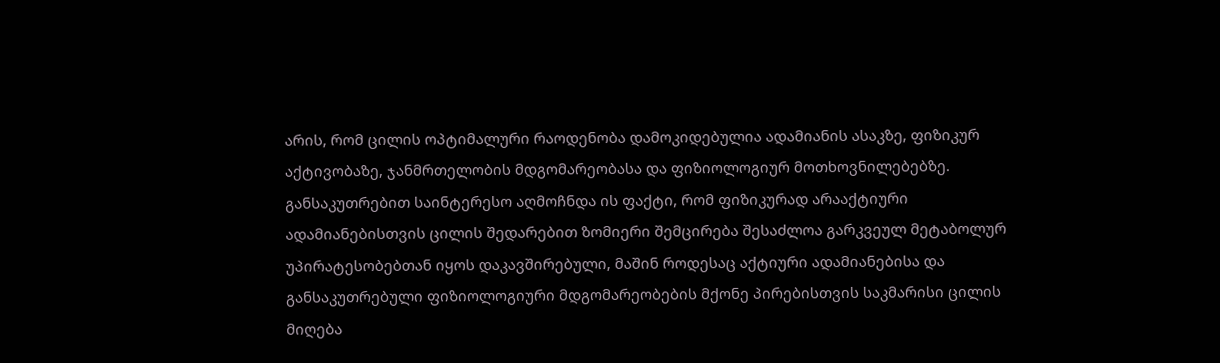არის, რომ ცილის ოპტიმალური რაოდენობა დამოკიდებულია ადამიანის ასაკზე, ფიზიკურ აქტივობაზე, ჯანმრთელობის მდგომარეობასა და ფიზიოლოგიურ მოთხოვნილებებზე. განსაკუთრებით საინტერესო აღმოჩნდა ის ფაქტი, რომ ფიზიკურად არააქტიური ადამიანებისთვის ცილის შედარებით ზომიერი შემცირება შესაძლოა გარკვეულ მეტაბოლურ უპირატესობებთან იყოს დაკავშირებული, მაშინ როდესაც აქტიური ადამიანებისა და განსაკუთრებული ფიზიოლოგიური მდგომარეობების მქონე პირებისთვის საკმარისი ცილის მიღება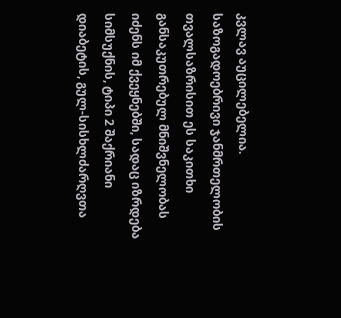კვლავ აუცილებელია.
საზოგადოებრივი ჯანმრთელობის თვალსაზრისით ეს საკითხი განსაკუთრებულ მნიშვნელობას იძენს იმ ქვეყნებში, სადაც იზრდება სიმსუქნის, ტიპი 2 შაქრიანი დიაბეტის, გულ-სისხლძარღვთა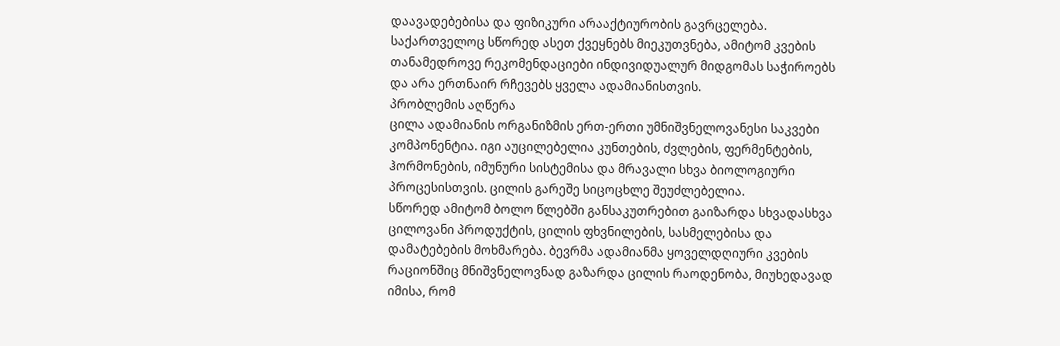დაავადებებისა და ფიზიკური არააქტიურობის გავრცელება. საქართველოც სწორედ ასეთ ქვეყნებს მიეკუთვნება, ამიტომ კვების თანამედროვე რეკომენდაციები ინდივიდუალურ მიდგომას საჭიროებს და არა ერთნაირ რჩევებს ყველა ადამიანისთვის.
პრობლემის აღწერა
ცილა ადამიანის ორგანიზმის ერთ-ერთი უმნიშვნელოვანესი საკვები კომპონენტია. იგი აუცილებელია კუნთების, ძვლების, ფერმენტების, ჰორმონების, იმუნური სისტემისა და მრავალი სხვა ბიოლოგიური პროცესისთვის. ცილის გარეშე სიცოცხლე შეუძლებელია.
სწორედ ამიტომ ბოლო წლებში განსაკუთრებით გაიზარდა სხვადასხვა ცილოვანი პროდუქტის, ცილის ფხვნილების, სასმელებისა და დამატებების მოხმარება. ბევრმა ადამიანმა ყოველდღიური კვების რაციონშიც მნიშვნელოვნად გაზარდა ცილის რაოდენობა, მიუხედავად იმისა, რომ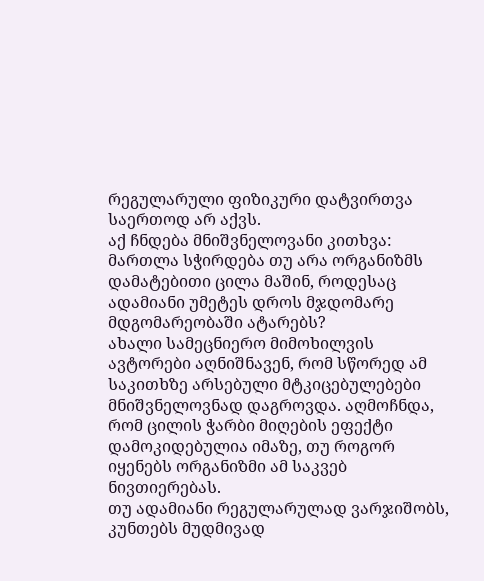რეგულარული ფიზიკური დატვირთვა საერთოდ არ აქვს.
აქ ჩნდება მნიშვნელოვანი კითხვა:
მართლა სჭირდება თუ არა ორგანიზმს დამატებითი ცილა მაშინ, როდესაც ადამიანი უმეტეს დროს მჯდომარე მდგომარეობაში ატარებს?
ახალი სამეცნიერო მიმოხილვის ავტორები აღნიშნავენ, რომ სწორედ ამ საკითხზე არსებული მტკიცებულებები მნიშვნელოვნად დაგროვდა. აღმოჩნდა, რომ ცილის ჭარბი მიღების ეფექტი დამოკიდებულია იმაზე, თუ როგორ იყენებს ორგანიზმი ამ საკვებ ნივთიერებას.
თუ ადამიანი რეგულარულად ვარჯიშობს, კუნთებს მუდმივად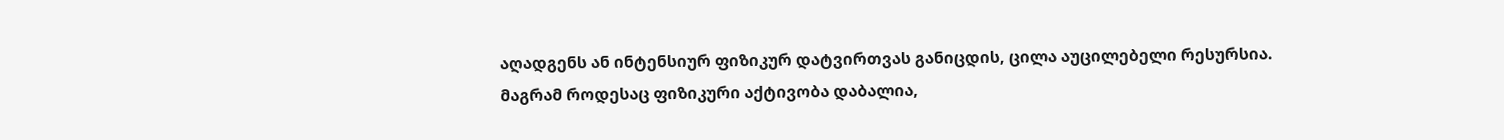აღადგენს ან ინტენსიურ ფიზიკურ დატვირთვას განიცდის, ცილა აუცილებელი რესურსია.
მაგრამ როდესაც ფიზიკური აქტივობა დაბალია,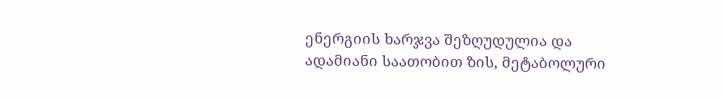ენერგიის ხარჯვა შეზღუდულია და ადამიანი საათობით ზის, მეტაბოლური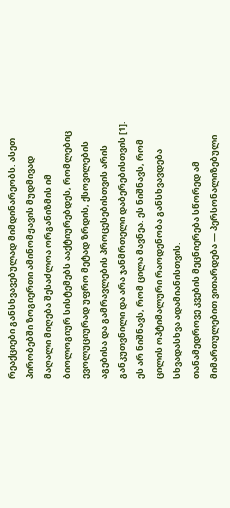რეაქციები განსხვავებულად მიმდინარეობს. ასეთ პირობებში ზოგიერთი ამინომჟავის მუდმივად მაღალი მიღება შესაძლოა ორგანიზმის იმ ბიოლოგიურ სისტემებს ააქტიურებდეს, რომლებიც ევოლუციურად უფრო მეტად ზრდის, ქსოვილების აგებისა და გამრავლების პროცესებისთვის არის განკუთვნილი და არა ჯანმრთელი დაბერებისთვის [1].
ეს არ ნიშნავს, რომ ცილა მავნეა. ეს ნიშნავს, რომ ცილის ოპტიმალური რაოდენობა განსხვავდება სხვადასხვა ადამიანისთვის.
თანამედროვე კვების მეცნიერება სწორედ ამ მიმართულებით ვითარდება — პერსონალიზებული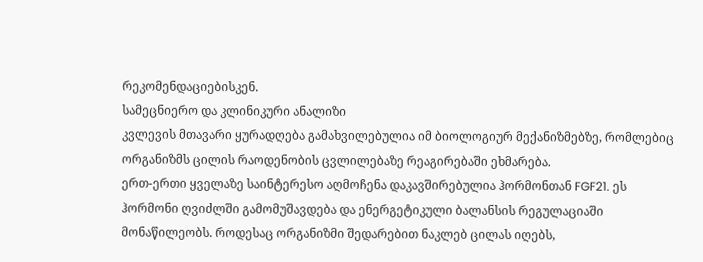რეკომენდაციებისკენ.
სამეცნიერო და კლინიკური ანალიზი
კვლევის მთავარი ყურადღება გამახვილებულია იმ ბიოლოგიურ მექანიზმებზე, რომლებიც ორგანიზმს ცილის რაოდენობის ცვლილებაზე რეაგირებაში ეხმარება.
ერთ-ერთი ყველაზე საინტერესო აღმოჩენა დაკავშირებულია ჰორმონთან FGF21. ეს ჰორმონი ღვიძლში გამომუშავდება და ენერგეტიკული ბალანსის რეგულაციაში მონაწილეობს. როდესაც ორგანიზმი შედარებით ნაკლებ ცილას იღებს,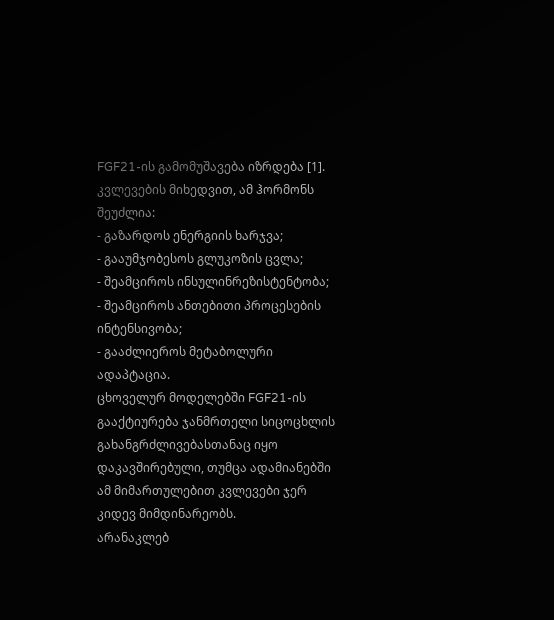FGF21-ის გამომუშავება იზრდება [1].
კვლევების მიხედვით, ამ ჰორმონს შეუძლია:
- გაზარდოს ენერგიის ხარჯვა;
- გააუმჯობესოს გლუკოზის ცვლა;
- შეამციროს ინსულინრეზისტენტობა;
- შეამციროს ანთებითი პროცესების ინტენსივობა;
- გააძლიეროს მეტაბოლური ადაპტაცია.
ცხოველურ მოდელებში FGF21-ის გააქტიურება ჯანმრთელი სიცოცხლის გახანგრძლივებასთანაც იყო დაკავშირებული, თუმცა ადამიანებში ამ მიმართულებით კვლევები ჯერ კიდევ მიმდინარეობს.
არანაკლებ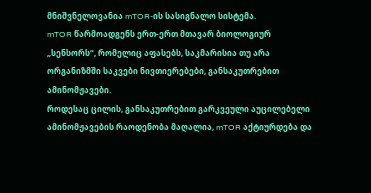მნიშვნელოვანია mTOR-ის სასიგნალო სისტემა.
mTOR წარმოადგენს ერთ-ერთ მთავარ ბიოლოგიურ „სენსორს“, რომელიც აფასებს, საკმარისია თუ არა ორგანიზმში საკვები ნივთიერებები, განსაკუთრებით ამინომჟავები.
როდესაც ცილის, განსაკუთრებით გარკვეული აუცილებელი ამინომჟავების რაოდენობა მაღალია, mTOR აქტიურდება და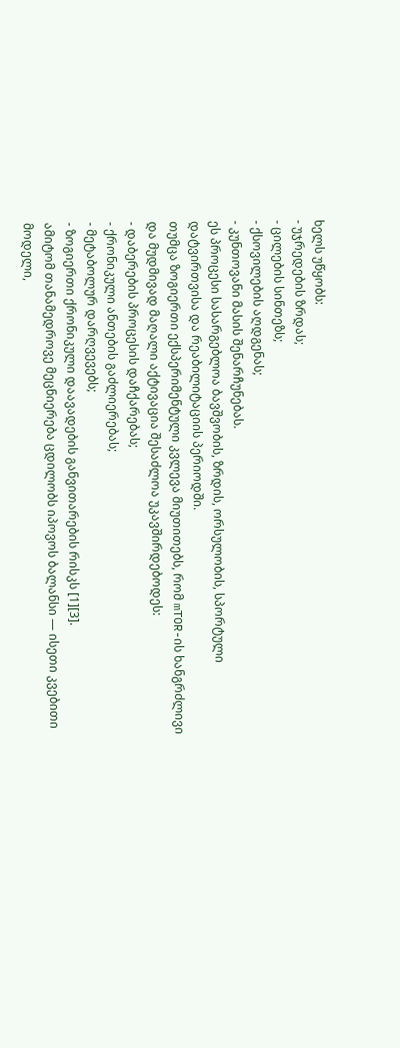ხელს უწყობს:
- უჯრედების ზრდას;
- ცილების სინთეზს;
- ქსოვილების აღდგენას;
- კუნთოვანი მასის შენარჩუნებას.
ეს პროცესი სასარგებლოა ბავშვობის, ზრდის, ორსულობის, სპორტული დატვირთვისა და რეაბილიტაციის პერიოდში.
თუმცა ზოგიერთი ექსპერიმენტული კვლევა მიუთითებს, რომ mTOR-ის ხანგრძლივი და მუდმივად მაღალი აქტივაცია შესაძლოა უკავშირდებოდეს:
- დაბერების პროცესის დაჩქარებას;
- ქრონიკული ანთების გაძლიერებას;
- მეტაბოლურ დარღვევებს;
- ზოგიერთი ქრონიკული დაავადების განვითარების რისკს [1][3].
ამიტომ თანამედროვე მეცნიერება ცდილობს იპოვოს ბალანსი — ისეთი კვებითი მოდელი,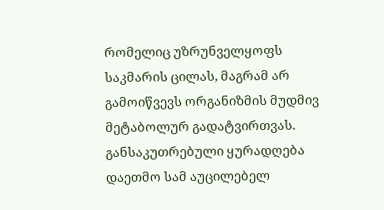რომელიც უზრუნველყოფს საკმარის ცილას, მაგრამ არ გამოიწვევს ორგანიზმის მუდმივ მეტაბოლურ გადატვირთვას.
განსაკუთრებული ყურადღება დაეთმო სამ აუცილებელ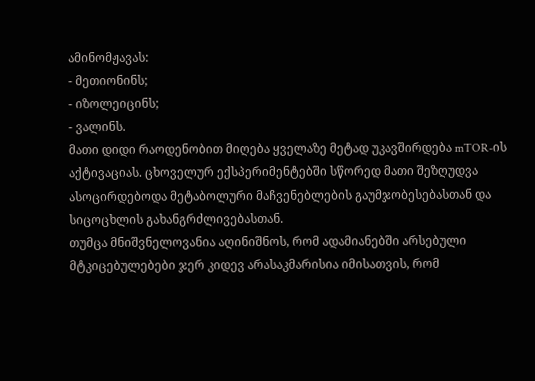ამინომჟავას:
- მეთიონინს;
- იზოლეიცინს;
- ვალინს.
მათი დიდი რაოდენობით მიღება ყველაზე მეტად უკავშირდება mTOR-ის აქტივაციას. ცხოველურ ექსპერიმენტებში სწორედ მათი შეზღუდვა ასოცირდებოდა მეტაბოლური მაჩვენებლების გაუმჯობესებასთან და სიცოცხლის გახანგრძლივებასთან.
თუმცა მნიშვნელოვანია აღინიშნოს, რომ ადამიანებში არსებული მტკიცებულებები ჯერ კიდევ არასაკმარისია იმისათვის, რომ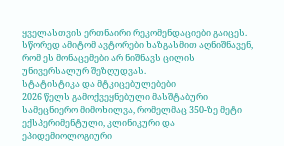ყველასთვის ერთნაირი რეკომენდაციები გაიცეს. სწორედ ამიტომ ავტორები ხაზგასმით აღნიშნავენ, რომ ეს მონაცემები არ ნიშნავს ცილის უნივერსალურ შეზღუდვას.
სტატისტიკა და მტკიცებულებები
2026 წელს გამოქვეყნებული მასშტაბური სამეცნიერო მიმოხილვა, რომელმაც 350-ზე მეტი ექსპერიმენტული, კლინიკური და ეპიდემიოლოგიური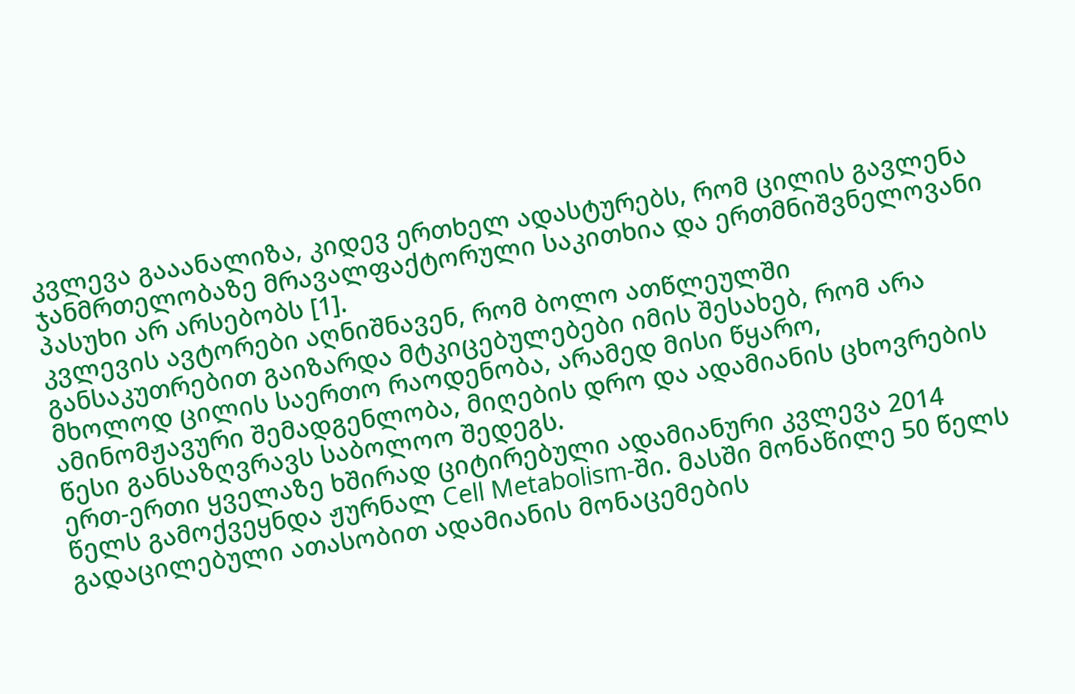კვლევა გააანალიზა, კიდევ ერთხელ ადასტურებს, რომ ცილის გავლენა ჯანმრთელობაზე მრავალფაქტორული საკითხია და ერთმნიშვნელოვანი პასუხი არ არსებობს [1].
კვლევის ავტორები აღნიშნავენ, რომ ბოლო ათწლეულში განსაკუთრებით გაიზარდა მტკიცებულებები იმის შესახებ, რომ არა მხოლოდ ცილის საერთო რაოდენობა, არამედ მისი წყარო, ამინომჟავური შემადგენლობა, მიღების დრო და ადამიანის ცხოვრების წესი განსაზღვრავს საბოლოო შედეგს.
ერთ-ერთი ყველაზე ხშირად ციტირებული ადამიანური კვლევა 2014 წელს გამოქვეყნდა ჟურნალ Cell Metabolism-ში. მასში მონაწილე 50 წელს გადაცილებული ათასობით ადამიანის მონაცემების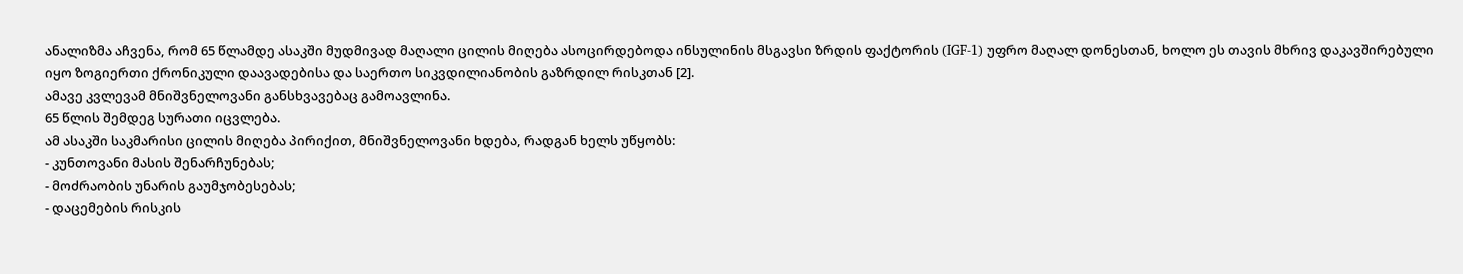ანალიზმა აჩვენა, რომ 65 წლამდე ასაკში მუდმივად მაღალი ცილის მიღება ასოცირდებოდა ინსულინის მსგავსი ზრდის ფაქტორის (IGF-1) უფრო მაღალ დონესთან, ხოლო ეს თავის მხრივ დაკავშირებული იყო ზოგიერთი ქრონიკული დაავადებისა და საერთო სიკვდილიანობის გაზრდილ რისკთან [2].
ამავე კვლევამ მნიშვნელოვანი განსხვავებაც გამოავლინა.
65 წლის შემდეგ სურათი იცვლება.
ამ ასაკში საკმარისი ცილის მიღება პირიქით, მნიშვნელოვანი ხდება, რადგან ხელს უწყობს:
- კუნთოვანი მასის შენარჩუნებას;
- მოძრაობის უნარის გაუმჯობესებას;
- დაცემების რისკის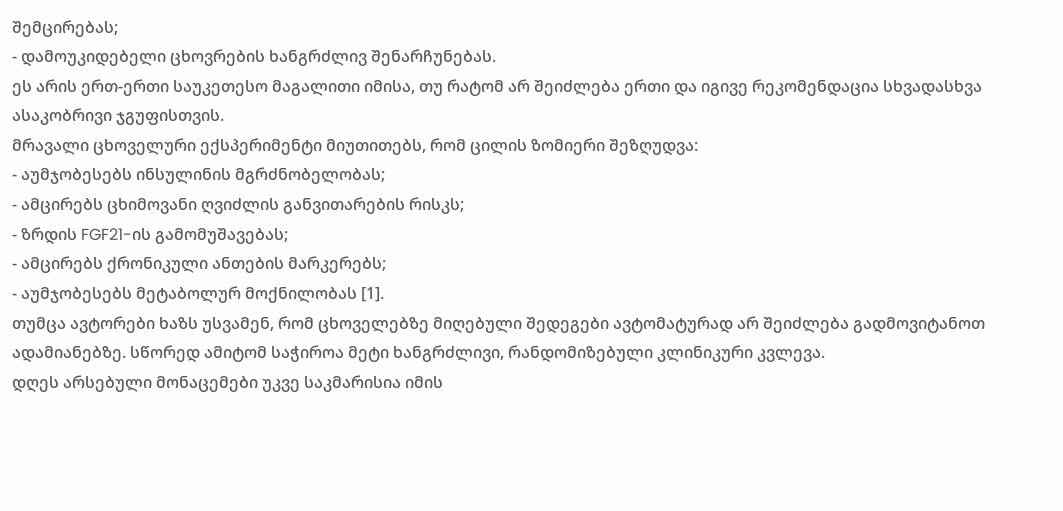შემცირებას;
- დამოუკიდებელი ცხოვრების ხანგრძლივ შენარჩუნებას.
ეს არის ერთ-ერთი საუკეთესო მაგალითი იმისა, თუ რატომ არ შეიძლება ერთი და იგივე რეკომენდაცია სხვადასხვა ასაკობრივი ჯგუფისთვის.
მრავალი ცხოველური ექსპერიმენტი მიუთითებს, რომ ცილის ზომიერი შეზღუდვა:
- აუმჯობესებს ინსულინის მგრძნობელობას;
- ამცირებს ცხიმოვანი ღვიძლის განვითარების რისკს;
- ზრდის FGF21-ის გამომუშავებას;
- ამცირებს ქრონიკული ანთების მარკერებს;
- აუმჯობესებს მეტაბოლურ მოქნილობას [1].
თუმცა ავტორები ხაზს უსვამენ, რომ ცხოველებზე მიღებული შედეგები ავტომატურად არ შეიძლება გადმოვიტანოთ ადამიანებზე. სწორედ ამიტომ საჭიროა მეტი ხანგრძლივი, რანდომიზებული კლინიკური კვლევა.
დღეს არსებული მონაცემები უკვე საკმარისია იმის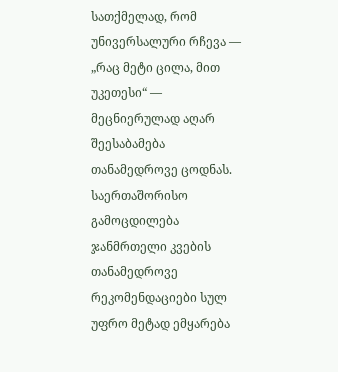სათქმელად, რომ უნივერსალური რჩევა — „რაც მეტი ცილა, მით უკეთესი“ — მეცნიერულად აღარ შეესაბამება თანამედროვე ცოდნას.
საერთაშორისო გამოცდილება
ჯანმრთელი კვების თანამედროვე რეკომენდაციები სულ უფრო მეტად ემყარება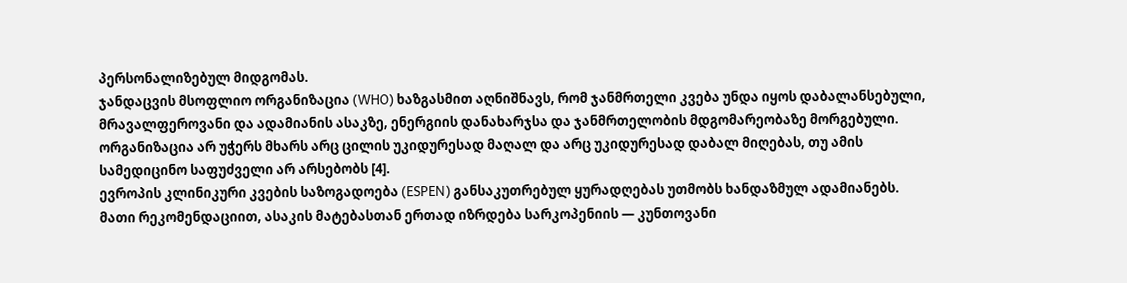პერსონალიზებულ მიდგომას.
ჯანდაცვის მსოფლიო ორგანიზაცია (WHO) ხაზგასმით აღნიშნავს, რომ ჯანმრთელი კვება უნდა იყოს დაბალანსებული, მრავალფეროვანი და ადამიანის ასაკზე, ენერგიის დანახარჯსა და ჯანმრთელობის მდგომარეობაზე მორგებული. ორგანიზაცია არ უჭერს მხარს არც ცილის უკიდურესად მაღალ და არც უკიდურესად დაბალ მიღებას, თუ ამის სამედიცინო საფუძველი არ არსებობს [4].
ევროპის კლინიკური კვების საზოგადოება (ESPEN) განსაკუთრებულ ყურადღებას უთმობს ხანდაზმულ ადამიანებს.
მათი რეკომენდაციით, ასაკის მატებასთან ერთად იზრდება სარკოპენიის — კუნთოვანი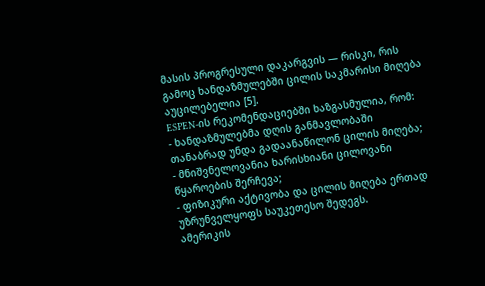მასის პროგრესული დაკარგვის — რისკი, რის გამოც ხანდაზმულებში ცილის საკმარისი მიღება აუცილებელია [5].
ESPEN-ის რეკომენდაციებში ხაზგასმულია, რომ:
- ხანდაზმულებმა დღის განმავლობაში თანაბრად უნდა გადაანაწილონ ცილის მიღება;
- მნიშვნელოვანია ხარისხიანი ცილოვანი წყაროების შერჩევა;
- ფიზიკური აქტივობა და ცილის მიღება ერთად უზრუნველყოფს საუკეთესო შედეგს.
ამერიკის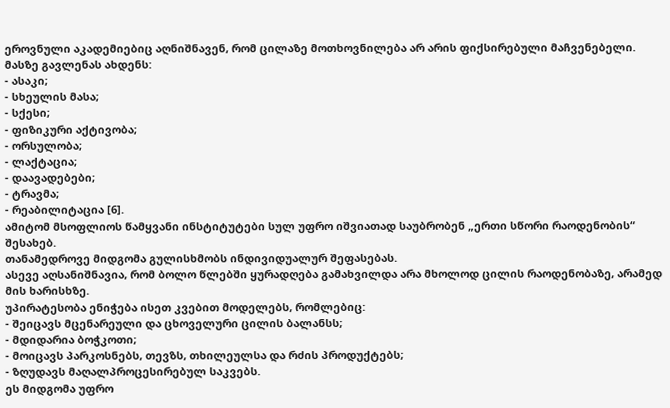ეროვნული აკადემიებიც აღნიშნავენ, რომ ცილაზე მოთხოვნილება არ არის ფიქსირებული მაჩვენებელი. მასზე გავლენას ახდენს:
- ასაკი;
- სხეულის მასა;
- სქესი;
- ფიზიკური აქტივობა;
- ორსულობა;
- ლაქტაცია;
- დაავადებები;
- ტრავმა;
- რეაბილიტაცია [6].
ამიტომ მსოფლიოს წამყვანი ინსტიტუტები სულ უფრო იშვიათად საუბრობენ „ერთი სწორი რაოდენობის“ შესახებ.
თანამედროვე მიდგომა გულისხმობს ინდივიდუალურ შეფასებას.
ასევე აღსანიშნავია, რომ ბოლო წლებში ყურადღება გამახვილდა არა მხოლოდ ცილის რაოდენობაზე, არამედ მის ხარისხზე.
უპირატესობა ენიჭება ისეთ კვებით მოდელებს, რომლებიც:
- შეიცავს მცენარეული და ცხოველური ცილის ბალანსს;
- მდიდარია ბოჭკოთი;
- მოიცავს პარკოსნებს, თევზს, თხილეულსა და რძის პროდუქტებს;
- ზღუდავს მაღალპროცესირებულ საკვებს.
ეს მიდგომა უფრო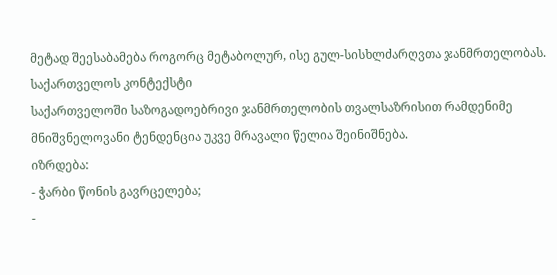მეტად შეესაბამება როგორც მეტაბოლურ, ისე გულ-სისხლძარღვთა ჯანმრთელობას.
საქართველოს კონტექსტი
საქართველოში საზოგადოებრივი ჯანმრთელობის თვალსაზრისით რამდენიმე მნიშვნელოვანი ტენდენცია უკვე მრავალი წელია შეინიშნება.
იზრდება:
- ჭარბი წონის გავრცელება;
-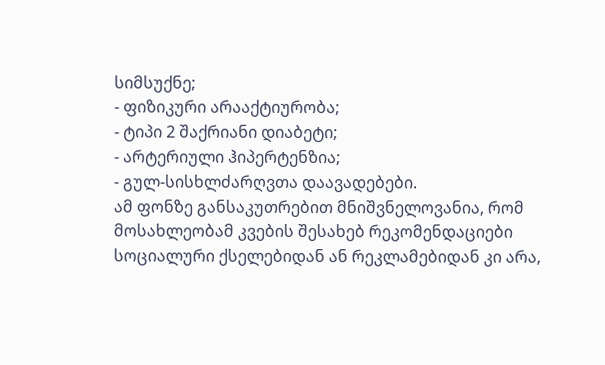სიმსუქნე;
- ფიზიკური არააქტიურობა;
- ტიპი 2 შაქრიანი დიაბეტი;
- არტერიული ჰიპერტენზია;
- გულ-სისხლძარღვთა დაავადებები.
ამ ფონზე განსაკუთრებით მნიშვნელოვანია, რომ მოსახლეობამ კვების შესახებ რეკომენდაციები სოციალური ქსელებიდან ან რეკლამებიდან კი არა,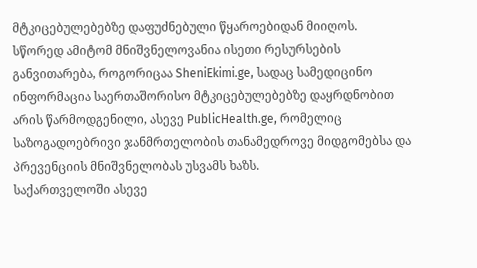მტკიცებულებებზე დაფუძნებული წყაროებიდან მიიღოს.
სწორედ ამიტომ მნიშვნელოვანია ისეთი რესურსების განვითარება, როგორიცაა SheniEkimi.ge, სადაც სამედიცინო ინფორმაცია საერთაშორისო მტკიცებულებებზე დაყრდნობით არის წარმოდგენილი, ასევე PublicHealth.ge, რომელიც საზოგადოებრივი ჯანმრთელობის თანამედროვე მიდგომებსა და პრევენციის მნიშვნელობას უსვამს ხაზს.
საქართველოში ასევე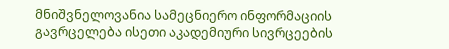მნიშვნელოვანია სამეცნიერო ინფორმაციის გავრცელება ისეთი აკადემიური სივრცეების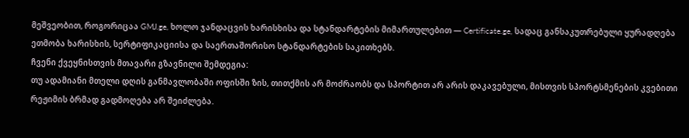მეშვეობით, როგორიცაა GMJ.ge, ხოლო ჯანდაცვის ხარისხისა და სტანდარტების მიმართულებით — Certificate.ge, სადაც განსაკუთრებული ყურადღება ეთმობა ხარისხის, სერტიფიკაციისა და საერთაშორისო სტანდარტების საკითხებს.
ჩვენი ქვეყნისთვის მთავარი გზავნილი შემდეგია:
თუ ადამიანი მთელი დღის განმავლობაში ოფისში ზის, თითქმის არ მოძრაობს და სპორტით არ არის დაკავებული, მისთვის სპორტსმენების კვებითი რეჟიმის ბრმად გადმოღება არ შეიძლება.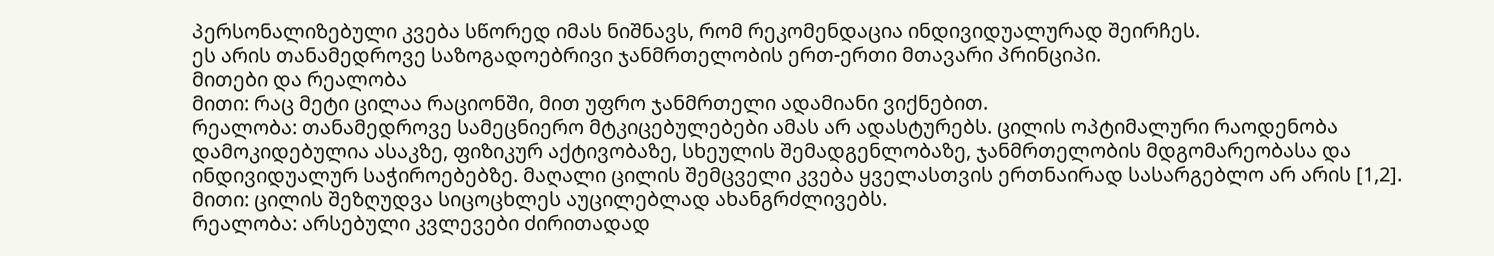პერსონალიზებული კვება სწორედ იმას ნიშნავს, რომ რეკომენდაცია ინდივიდუალურად შეირჩეს.
ეს არის თანამედროვე საზოგადოებრივი ჯანმრთელობის ერთ-ერთი მთავარი პრინციპი.
მითები და რეალობა
მითი: რაც მეტი ცილაა რაციონში, მით უფრო ჯანმრთელი ადამიანი ვიქნებით.
რეალობა: თანამედროვე სამეცნიერო მტკიცებულებები ამას არ ადასტურებს. ცილის ოპტიმალური რაოდენობა დამოკიდებულია ასაკზე, ფიზიკურ აქტივობაზე, სხეულის შემადგენლობაზე, ჯანმრთელობის მდგომარეობასა და ინდივიდუალურ საჭიროებებზე. მაღალი ცილის შემცველი კვება ყველასთვის ერთნაირად სასარგებლო არ არის [1,2].
მითი: ცილის შეზღუდვა სიცოცხლეს აუცილებლად ახანგრძლივებს.
რეალობა: არსებული კვლევები ძირითადად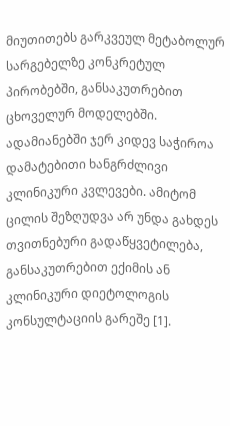მიუთითებს გარკვეულ მეტაბოლურ სარგებელზე კონკრეტულ პირობებში, განსაკუთრებით ცხოველურ მოდელებში. ადამიანებში ჯერ კიდევ საჭიროა დამატებითი ხანგრძლივი კლინიკური კვლევები. ამიტომ ცილის შეზღუდვა არ უნდა გახდეს თვითნებური გადაწყვეტილება, განსაკუთრებით ექიმის ან კლინიკური დიეტოლოგის კონსულტაციის გარეშე [1].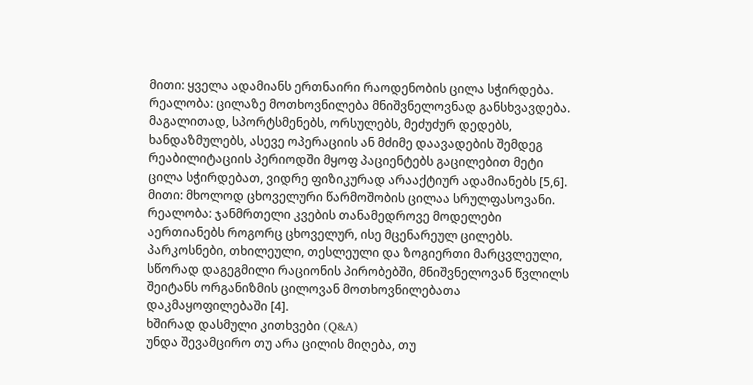მითი: ყველა ადამიანს ერთნაირი რაოდენობის ცილა სჭირდება.
რეალობა: ცილაზე მოთხოვნილება მნიშვნელოვნად განსხვავდება. მაგალითად, სპორტსმენებს, ორსულებს, მეძუძურ დედებს, ხანდაზმულებს, ასევე ოპერაციის ან მძიმე დაავადების შემდეგ რეაბილიტაციის პერიოდში მყოფ პაციენტებს გაცილებით მეტი ცილა სჭირდებათ, ვიდრე ფიზიკურად არააქტიურ ადამიანებს [5,6].
მითი: მხოლოდ ცხოველური წარმოშობის ცილაა სრულფასოვანი.
რეალობა: ჯანმრთელი კვების თანამედროვე მოდელები აერთიანებს როგორც ცხოველურ, ისე მცენარეულ ცილებს. პარკოსნები, თხილეული, თესლეული და ზოგიერთი მარცვლეული, სწორად დაგეგმილი რაციონის პირობებში, მნიშვნელოვან წვლილს შეიტანს ორგანიზმის ცილოვან მოთხოვნილებათა დაკმაყოფილებაში [4].
ხშირად დასმული კითხვები (Q&A)
უნდა შევამცირო თუ არა ცილის მიღება, თუ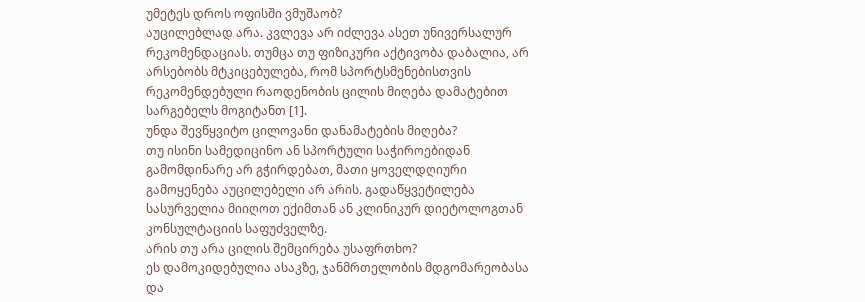უმეტეს დროს ოფისში ვმუშაობ?
აუცილებლად არა. კვლევა არ იძლევა ასეთ უნივერსალურ რეკომენდაციას. თუმცა თუ ფიზიკური აქტივობა დაბალია, არ არსებობს მტკიცებულება, რომ სპორტსმენებისთვის რეკომენდებული რაოდენობის ცილის მიღება დამატებით სარგებელს მოგიტანთ [1].
უნდა შევწყვიტო ცილოვანი დანამატების მიღება?
თუ ისინი სამედიცინო ან სპორტული საჭიროებიდან გამომდინარე არ გჭირდებათ, მათი ყოველდღიური გამოყენება აუცილებელი არ არის. გადაწყვეტილება სასურველია მიიღოთ ექიმთან ან კლინიკურ დიეტოლოგთან კონსულტაციის საფუძველზე.
არის თუ არა ცილის შემცირება უსაფრთხო?
ეს დამოკიდებულია ასაკზე, ჯანმრთელობის მდგომარეობასა და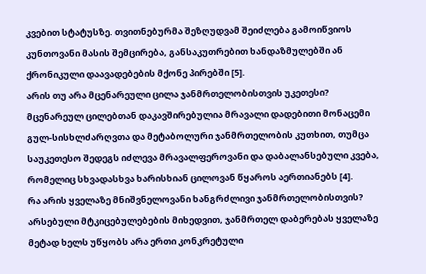კვებით სტატუსზე. თვითნებურმა შეზღუდვამ შეიძლება გამოიწვიოს კუნთოვანი მასის შემცირება, განსაკუთრებით ხანდაზმულებში ან ქრონიკული დაავადებების მქონე პირებში [5].
არის თუ არა მცენარეული ცილა ჯანმრთელობისთვის უკეთესი?
მცენარეულ ცილებთან დაკავშირებულია მრავალი დადებითი მონაცემი გულ-სისხლძარღვთა და მეტაბოლური ჯანმრთელობის კუთხით, თუმცა საუკეთესო შედეგს იძლევა მრავალფეროვანი და დაბალანსებული კვება, რომელიც სხვადასხვა ხარისხიან ცილოვან წყაროს აერთიანებს [4].
რა არის ყველაზე მნიშვნელოვანი ხანგრძლივი ჯანმრთელობისთვის?
არსებული მტკიცებულებების მიხედვით, ჯანმრთელ დაბერებას ყველაზე მეტად ხელს უწყობს არა ერთი კონკრეტული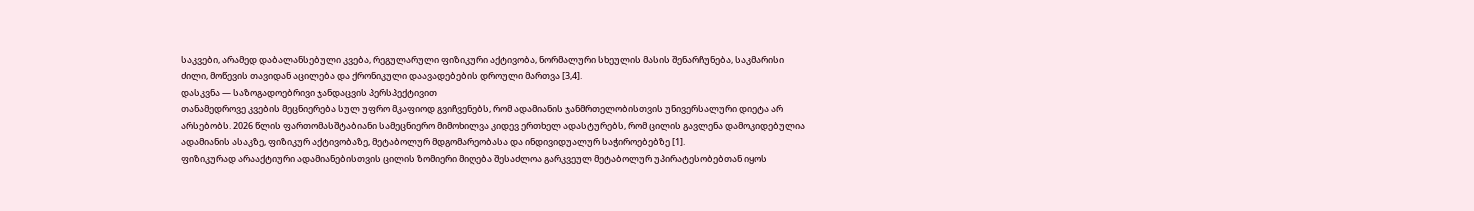საკვები, არამედ დაბალანსებული კვება, რეგულარული ფიზიკური აქტივობა, ნორმალური სხეულის მასის შენარჩუნება, საკმარისი ძილი, მოწევის თავიდან აცილება და ქრონიკული დაავადებების დროული მართვა [3,4].
დასკვნა — საზოგადოებრივი ჯანდაცვის პერსპექტივით
თანამედროვე კვების მეცნიერება სულ უფრო მკაფიოდ გვიჩვენებს, რომ ადამიანის ჯანმრთელობისთვის უნივერსალური დიეტა არ არსებობს. 2026 წლის ფართომასშტაბიანი სამეცნიერო მიმოხილვა კიდევ ერთხელ ადასტურებს, რომ ცილის გავლენა დამოკიდებულია ადამიანის ასაკზე, ფიზიკურ აქტივობაზე, მეტაბოლურ მდგომარეობასა და ინდივიდუალურ საჭიროებებზე [1].
ფიზიკურად არააქტიური ადამიანებისთვის ცილის ზომიერი მიღება შესაძლოა გარკვეულ მეტაბოლურ უპირატესობებთან იყოს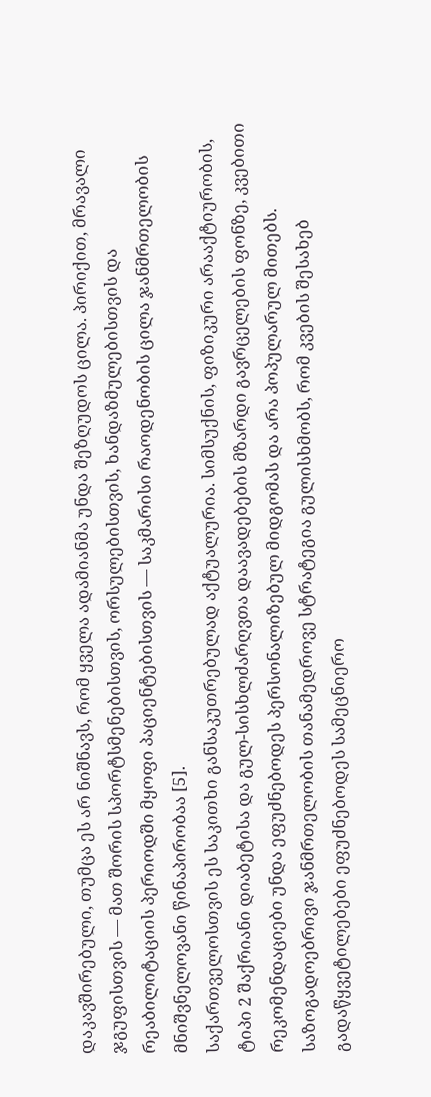დაკავშირებული, თუმცა ეს არ ნიშნავს, რომ ყველა ადამიანმა უნდა შეზღუდოს ცილა. პირიქით, მრავალი ჯგუფისთვის — მათ შორის სპორტსმენებისთვის, ორსულებისთვის, ხანდაზმულებისთვის და რეაბილიტაციის პერიოდში მყოფი პაციენტებისთვის — საკმარისი რაოდენობის ცილა ჯანმრთელობის მნიშვნელოვანი წინაპირობაა [5].
საქართველოსთვის ეს საკითხი განსაკუთრებულად აქტუალურია. სიმსუქნის, ფიზიკური არააქტიურობის, ტიპი 2 შაქრიანი დიაბეტისა და გულ-სისხლძარღვთა დაავადებების მზარდი გავრცელების ფონზე, კვებითი რეკომენდაციები უნდა ეფუძნებოდეს პერსონალიზებულ მიდგომას და არა პოპულარულ მითებს.
საზოგადოებრივი ჯანმრთელობის თანამედროვე სტრატეგია გულისხმობს, რომ კვების შესახებ გადაწყვეტილებები ეფუძნებოდეს სამეცნიერო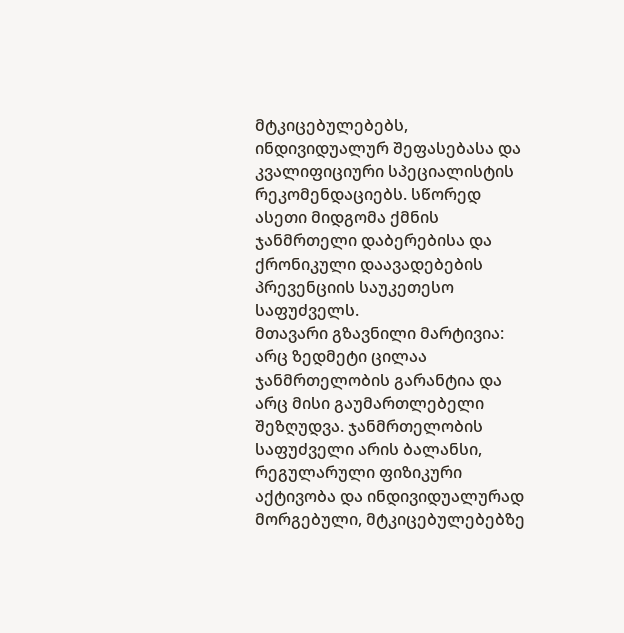მტკიცებულებებს, ინდივიდუალურ შეფასებასა და კვალიფიციური სპეციალისტის რეკომენდაციებს. სწორედ ასეთი მიდგომა ქმნის ჯანმრთელი დაბერებისა და ქრონიკული დაავადებების პრევენციის საუკეთესო საფუძველს.
მთავარი გზავნილი მარტივია: არც ზედმეტი ცილაა ჯანმრთელობის გარანტია და არც მისი გაუმართლებელი შეზღუდვა. ჯანმრთელობის საფუძველი არის ბალანსი, რეგულარული ფიზიკური აქტივობა და ინდივიდუალურად მორგებული, მტკიცებულებებზე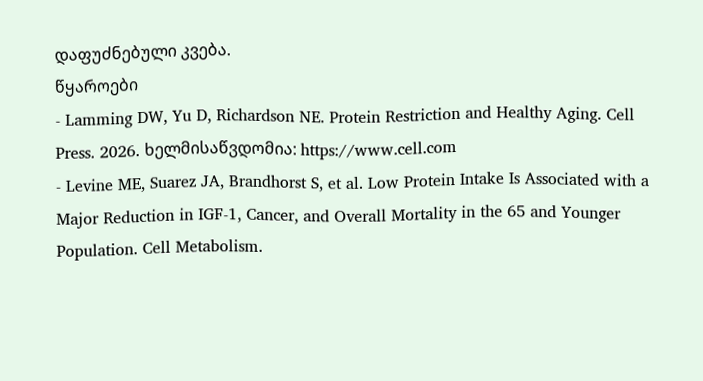დაფუძნებული კვება.
წყაროები
- Lamming DW, Yu D, Richardson NE. Protein Restriction and Healthy Aging. Cell Press. 2026. ხელმისაწვდომია: https://www.cell.com
- Levine ME, Suarez JA, Brandhorst S, et al. Low Protein Intake Is Associated with a Major Reduction in IGF-1, Cancer, and Overall Mortality in the 65 and Younger Population. Cell Metabolism.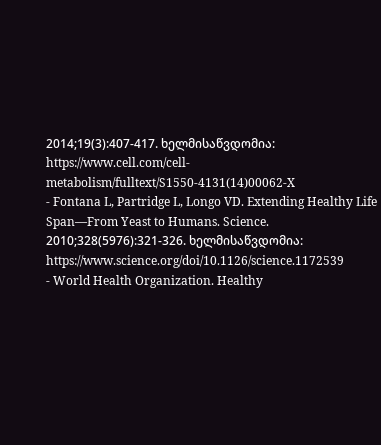2014;19(3):407-417. ხელმისაწვდომია: https://www.cell.com/cell-metabolism/fulltext/S1550-4131(14)00062-X
- Fontana L, Partridge L, Longo VD. Extending Healthy Life Span—From Yeast to Humans. Science. 2010;328(5976):321-326. ხელმისაწვდომია: https://www.science.org/doi/10.1126/science.1172539
- World Health Organization. Healthy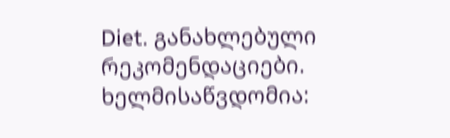Diet. განახლებული რეკომენდაციები. ხელმისაწვდომია: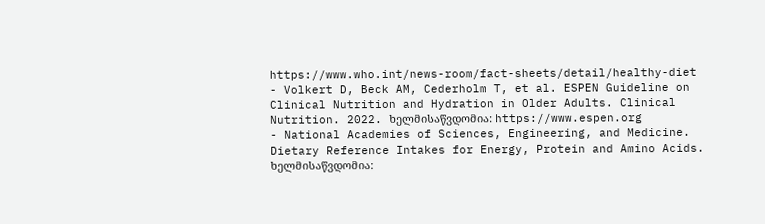https://www.who.int/news-room/fact-sheets/detail/healthy-diet
- Volkert D, Beck AM, Cederholm T, et al. ESPEN Guideline on Clinical Nutrition and Hydration in Older Adults. Clinical Nutrition. 2022. ხელმისაწვდომია: https://www.espen.org
- National Academies of Sciences, Engineering, and Medicine. Dietary Reference Intakes for Energy, Protein and Amino Acids. ხელმისაწვდომია: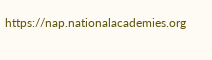https://nap.nationalacademies.org